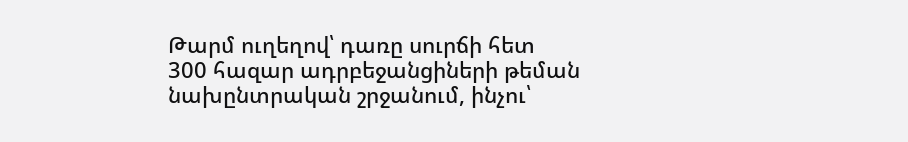Թարմ ուղեղով՝ դառը սուրճի հետ
300 հազար ադրբեջանցիների թեման նախընտրական շրջանում, ինչու՝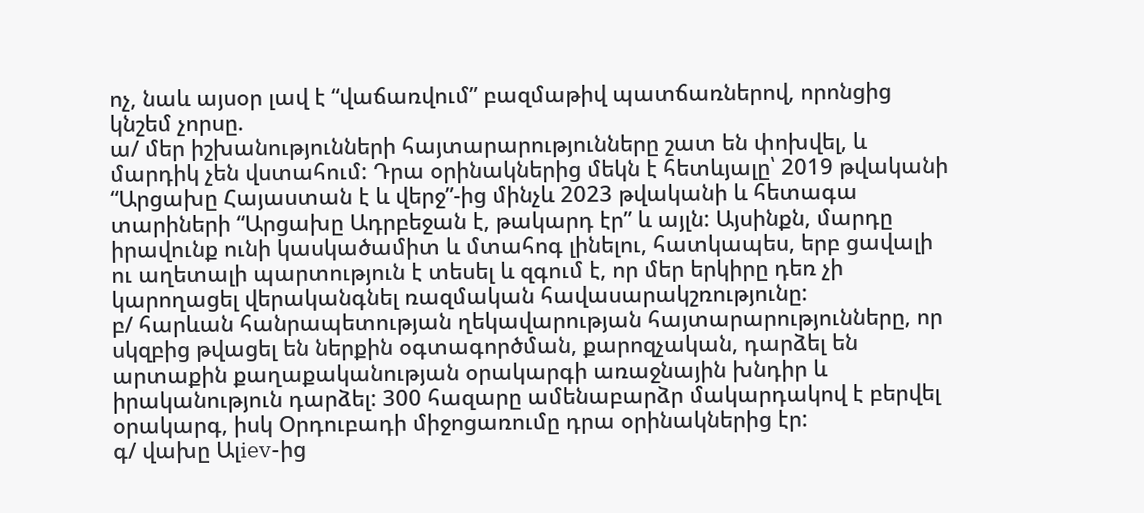ոչ, նաև այսօր լավ է “վաճառվում” բազմաթիվ պատճառներով, որոնցից կնշեմ չորսը.
ա/ մեր իշխանությունների հայտարարությունները շատ են փոխվել, և մարդիկ չեն վստահում: Դրա օրինակներից մեկն է հետևյալը՝ 2019 թվականի “Արցախը Հայաստան է և վերջ”-ից մինչև 2023 թվականի և հետագա տարիների “Արցախը Ադրբեջան է, թակարդ էր” և այլն: Այսինքն, մարդը իրավունք ունի կասկածամիտ և մտահոգ լինելու, հատկապես, երբ ցավալի ու աղետալի պարտություն է տեսել և զգում է, որ մեր երկիրը դեռ չի կարողացել վերականգնել ռազմական հավասարակշռությունը:
բ/ հարևան հանրապետության ղեկավարության հայտարարությունները, որ սկզբից թվացել են ներքին օգտագործման, քարոզչական, դարձել են արտաքին քաղաքականության օրակարգի առաջնային խնդիր և իրականություն դարձել: 300 հազարը ամենաբարձր մակարդակով է բերվել օրակարգ, իսկ Օրդուբադի միջոցառումը դրա օրինակներից էր:
գ/ վախը Ալiev-ից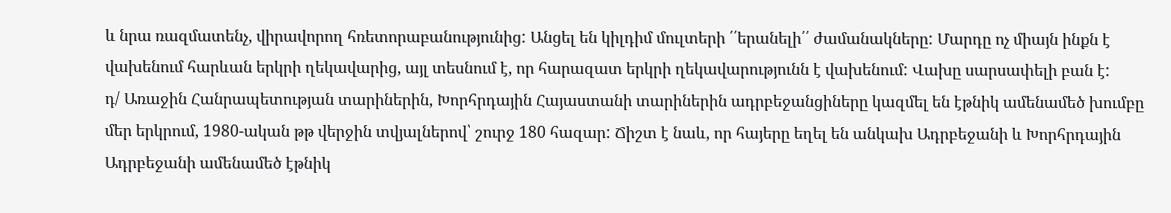և նրա ռազմատենչ, վիրավորող հռետորաբանությունից: Անցել են կիլդիմ մուլտերի ՛՛երանելի՛՛ ժամանակները: Մարդը ոչ միայն ինքն է վախենում հարևան երկրի ղեկավարից, այլ տեսնում է, որ հարազատ երկրի ղեկավարությունն է վախենում: Վախը սարսափելի բան է:
դ/ Առաջին Հանրապետության տարիներին, Խորհրդային Հայաստանի տարիներին ադրբեջանցիները կազմել են էթնիկ ամենամեծ խումբը մեր երկրում, 1980-ական թթ վերջին տվյալներով՝ շուրջ 180 հազար: Ճիշտ է նաև, որ հայերը եղել են անկախ Ադրբեջանի և Խորհրդային Ադրբեջանի ամենամեծ էթնիկ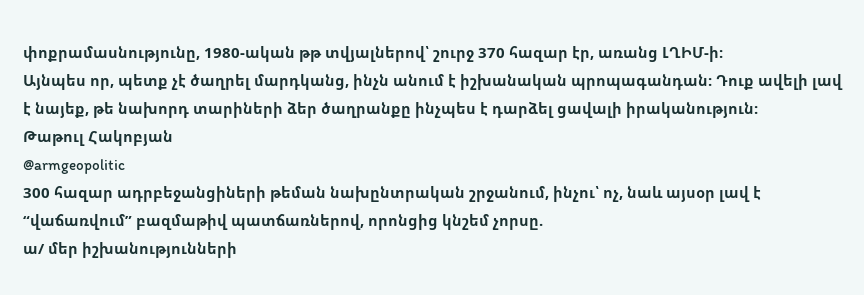փոքրամասնությունը, 1980-ական թթ տվյալներով՝ շուրջ 370 հազար էր, առանց ԼՂԻՄ-ի:
Այնպես որ, պետք չէ ծաղրել մարդկանց, ինչն անում է իշխանական պրոպագանդան: Դուք ավելի լավ է նայեք, թե նախորդ տարիների ձեր ծաղրանքը ինչպես է դարձել ցավալի իրականություն:
Թաթուլ Հակոբյան
@armgeopolitic
300 հազար ադրբեջանցիների թեման նախընտրական շրջանում, ինչու՝ ոչ, նաև այսօր լավ է “վաճառվում” բազմաթիվ պատճառներով, որոնցից կնշեմ չորսը.
ա/ մեր իշխանությունների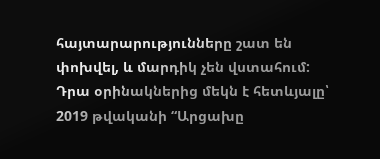հայտարարությունները շատ են փոխվել, և մարդիկ չեն վստահում: Դրա օրինակներից մեկն է հետևյալը՝ 2019 թվականի “Արցախը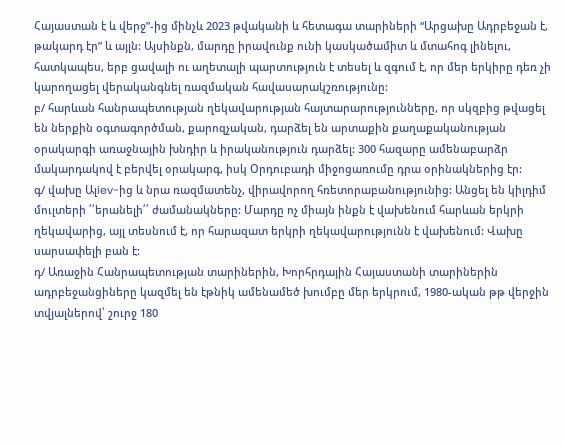Հայաստան է և վերջ”-ից մինչև 2023 թվականի և հետագա տարիների “Արցախը Ադրբեջան է, թակարդ էր” և այլն: Այսինքն, մարդը իրավունք ունի կասկածամիտ և մտահոգ լինելու, հատկապես, երբ ցավալի ու աղետալի պարտություն է տեսել և զգում է, որ մեր երկիրը դեռ չի կարողացել վերականգնել ռազմական հավասարակշռությունը:
բ/ հարևան հանրապետության ղեկավարության հայտարարությունները, որ սկզբից թվացել են ներքին օգտագործման, քարոզչական, դարձել են արտաքին քաղաքականության օրակարգի առաջնային խնդիր և իրականություն դարձել: 300 հազարը ամենաբարձր մակարդակով է բերվել օրակարգ, իսկ Օրդուբադի միջոցառումը դրա օրինակներից էր:
գ/ վախը Ալiev-ից և նրա ռազմատենչ, վիրավորող հռետորաբանությունից: Անցել են կիլդիմ մուլտերի ՛՛երանելի՛՛ ժամանակները: Մարդը ոչ միայն ինքն է վախենում հարևան երկրի ղեկավարից, այլ տեսնում է, որ հարազատ երկրի ղեկավարությունն է վախենում: Վախը սարսափելի բան է:
դ/ Առաջին Հանրապետության տարիներին, Խորհրդային Հայաստանի տարիներին ադրբեջանցիները կազմել են էթնիկ ամենամեծ խումբը մեր երկրում, 1980-ական թթ վերջին տվյալներով՝ շուրջ 180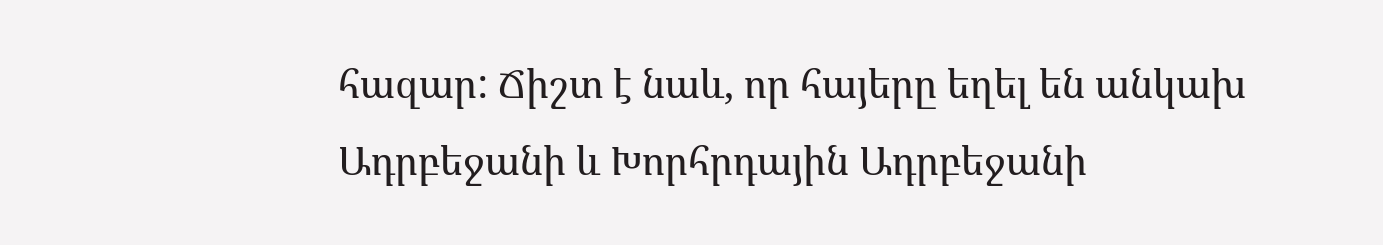հազար: Ճիշտ է նաև, որ հայերը եղել են անկախ Ադրբեջանի և Խորհրդային Ադրբեջանի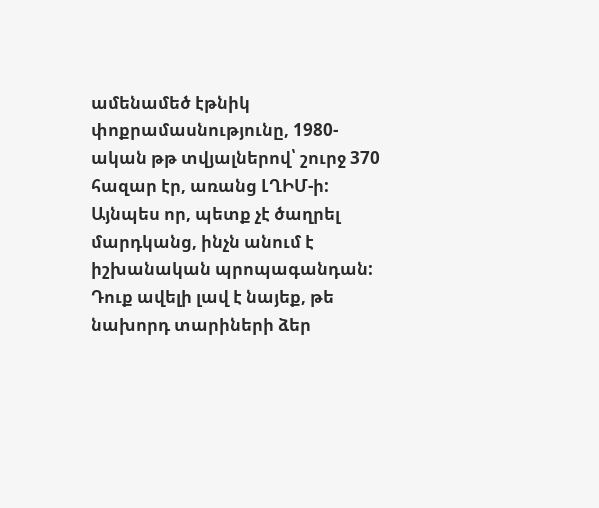ամենամեծ էթնիկ փոքրամասնությունը, 1980-ական թթ տվյալներով՝ շուրջ 370 հազար էր, առանց ԼՂԻՄ-ի:
Այնպես որ, պետք չէ ծաղրել մարդկանց, ինչն անում է իշխանական պրոպագանդան: Դուք ավելի լավ է նայեք, թե նախորդ տարիների ձեր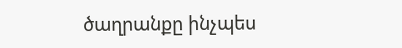ծաղրանքը ինչպես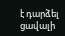է դարձել ցավալի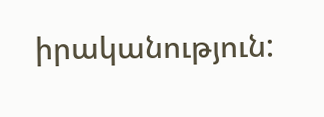իրականություն: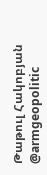Թաթուլ Հակոբյան
@armgeopolitic